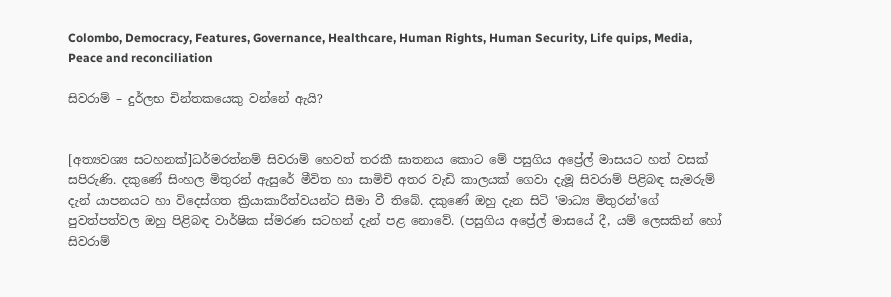Colombo, Democracy, Features, Governance, Healthcare, Human Rights, Human Security, Life quips, Media, Peace and reconciliation

සිවරාම් – දුර්ලභ චින්තකයෙකු වන්නේ ඇයි?


[අත්‍යවශ්‍ය සටහනක්]ධර්මරත්නම් සිවරාම් හෙවත් තරකී ඝාතනය කොට මේ පසුගිය අප්‍රේල් මාසයට හත් වසක් සපිරුණි. දකුණේ සිංහල මිතුරන් ඇසුරේ මීවිත හා සාමිචි අතර වැඩි කාලයක් ගෙවා දැමූ සිවරාම් පිළිබඳ සැමරුම් දැන් යාපනයට හා විදෙස්ගත ක්‍රියාකාරීත්වයන්ට සීමා වී තිබේ. දකුණේ ඔහු දැන සිටි ‛මාධ්‍ය මිතුරන්‛ගේ පුවත්පත්වල ඔහු පිළිබඳ වාර්ෂික ස්මරණ සටහන් දැන් පළ නොවේ. (පසුගිය අප්‍රේල් මාසයේ දී, යම් ලෙසකින් හෝ සිවරාම්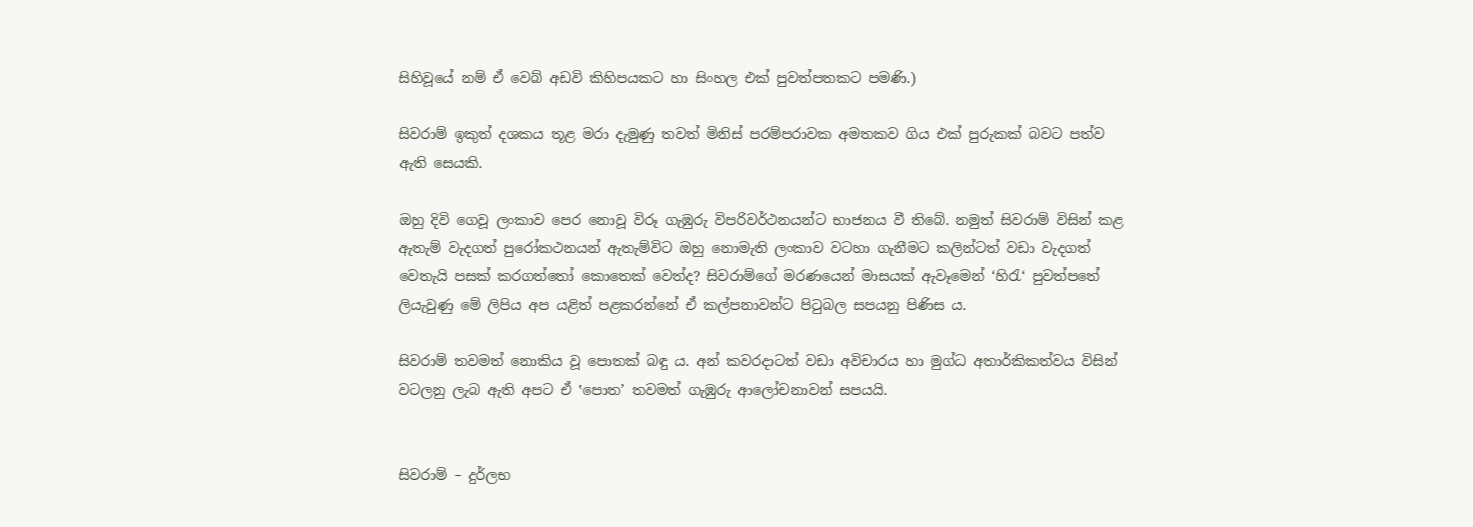සිහිවූයේ නම් ඒ වෙබ් අඩවි කිහිපයකට හා සිංහල එක් පුවත්පතකට පමණි.)

සිවරාම් ඉකුත් දශකය තූළ මරා දැමුණු තවත් මිනිස් පරම්පරාවක අමතකව ගිය එක් පුරුකක් බවට පත්ව ඇති සෙයකි.

ඔහු දිවි ගෙවූ ලංකාව පෙර නොවූ විරූ ගැඹුරු විපරිවර්ථනයන්ට භාජනය වී තිබේ. නමුත් සිවරාම් විසින් කළ ඇතැම් වැදගත් පුරෝකථනයන් ඇතැම්විට ඔහු නොමැති ලංකාව වටහා ගැනීමට කලින්ටත් වඩා වැදගත් වෙතැයි පසක් කරගත්තෝ කොතෙක් වෙත්ද? සිවරාම්ගේ මරණයෙන් මාසයක් ඇවෑමෙන් ‘හිරැ‘ පුවත්පතේ ලියැවුණු මේ ලිපිය අප යළිත් පළකරන්නේ ඒ කල්පනාවන්ට පිටුබල සපයනු පිණිස ය.

සිවරාම් තවමත් නොකිය වූ පොතක් බඳු ය. අන් කවරදාටත් වඩා අවිචාරය හා මුග්ධ අතාර්කිකත්වය විසින් වටලනු ලැබ ඇති අපට ඒ ‛පොත’ තවමත් ගැඹුරු ආලෝචනාවන් සපයයි.


සිවරාම් – දුර්ලභ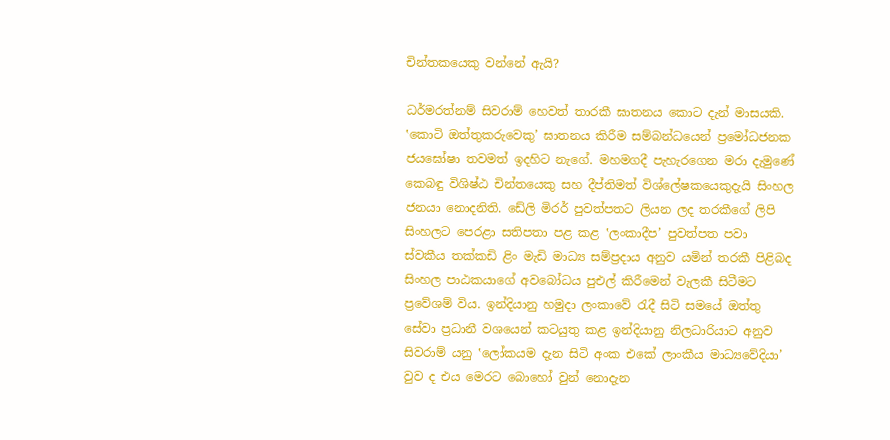චින්තකයෙකු වන්නේ ඇයි?

ධර්මරත්නම් සිවරාම් හෙවත් තාරකී ඝාතනය කොට දැන් මාසයකි. ‛කොටි ඔත්තුකරුවෙකු’ ඝාතනය කිරීම සම්බන්ධයෙන් ප්‍රමෝධජනක ජයඝෝෂා තවමත් ඉදහිට නැගේ. මහමගදී පැහැරගෙන මරා දැමුණේ කෙබඳු විශිෂ්ඨ චින්තයෙකු සහ දීප්තිමත් විශ්ලේෂකයෙකුදැයි සිංහල ජනයා නොදනිති. ඩේලි මිරර් පුවත්පතට ලියන ලද තරකීගේ ලිපි සිංහලට පෙරළා සතිපතා පළ කළ ‛ලංකාදීප’ පුවත්පත පවා ස්වකීය තක්කඩි ළිං මැඩි මාධ්‍ය සම්ප්‍රදාය අනුව යමින් තරකී පිළිබද සිංහල පාඨකයාගේ අවබෝධය පුඑල් කිරීමෙන් වැලකී සිටීමට ප්‍රවේශම් විය. ඉන්දියානු හමුදා ලංකාවේ රැදී සිටි සමයේ ඔත්තු සේවා ප්‍රධානී වශයෙන් කටයුතු කළ ඉන්දියානු නිලධාරියාට අනුව සිවරාම් යනු ‛ලෝකයම දැන සිටි අංක එකේ ලාංකීය මාධ්‍යවේදියා’ වුව ද එය මෙරට බොහෝ වුන් නොදැන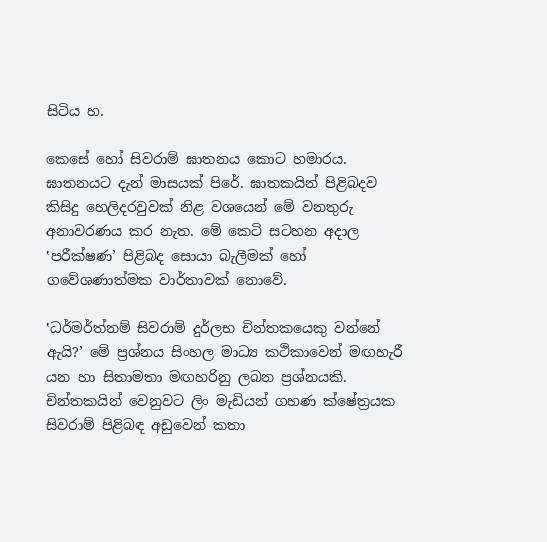සිටිය හ.

කෙසේ හෝ සිවරාම් ඝාතනය කොට හමාරය. ඝාතනයට දැන් මාසයක් පිරේ. ඝාතකයින් පිළිබදව කිසිදු හෙලිදරවුවක් නිළ වශයෙන් මේ වනතුරු අනාවරණය කර නැත. මේ කෙටි සටහන අදාල ‛පරීක්ෂණ’ පිළිබද සොයා බැලීමක් හෝ ගවේශණාත්මක වාර්තාවක් නොවේ.

‛ධර්මර්ත්නම් සිවරාම් දුර්ලභ චින්තකයෙකු වන්නේ ඇයි?’ මේ ප්‍රශ්නය සිංහල මාධ්‍ය කථිකාවෙන් මඟහැරී යන හා සිතාමතා මඟහරිනු ලබන ප්‍රශ්නයකි. චින්තකයින් වෙනුවට ලිං මැඩියන් ගහණ ක්ෂේත්‍රයක සිවරාම් පිළිබඳ අඩුවෙන් කතා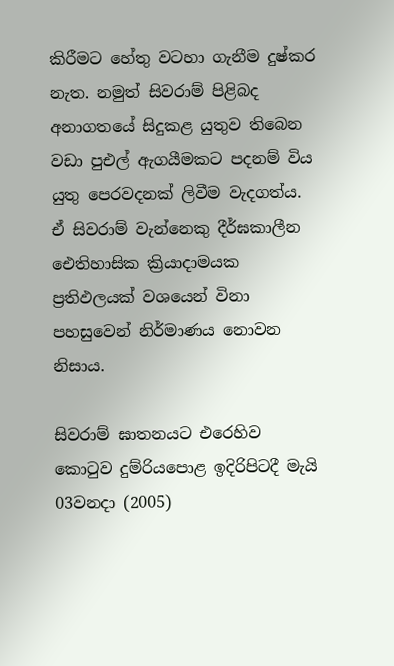කිරීමට හේතු වටහා ගැනීම දුෂ්කර නැත. නමුත් සිවරාම් පිළිබද අනාගතයේ සිදුකළ යුතුව තිබෙන වඩා පුඑල් ඇගයීමකට පදනම් විය යුතු පෙරවදනක් ලිවීම වැදගත්ය. ඒ සිවරාම් වැන්නෙකු දීර්ඝකාලීන ඓතිහාසික ක්‍රියාදාමයක ප්‍රතිඵලයක් වශයෙන් විනා පහසුවෙන් නිර්මාණය නොවන නිසාය.

සිවරාම් ඝාතනයට එරෙහිව කොටුව දුම්රියපොළ ඉදිරිපිටදී මැයි 03වනදා (2005)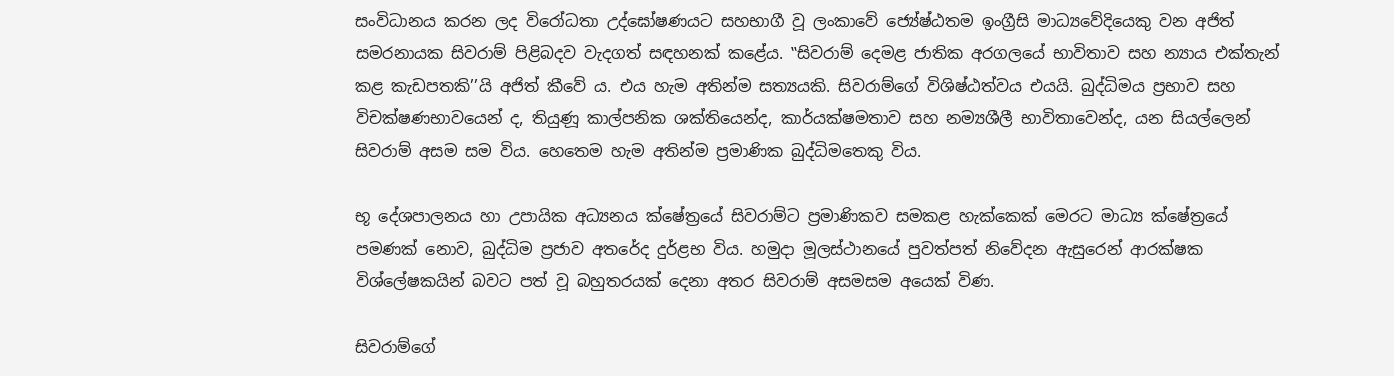සංවිධානය කරන ලද විරෝධතා උද්ඝෝෂණයට සහභාගී වූ ලංකාවේ ජ්‍යේෂ්ඨතම ඉංග්‍රීසි මාධ්‍යවේදියෙකු වන අජිත් සමරනායක සිවරාම් පිළිබදව වැදගත් සඳහනක් කළේය. ‛‛සිවරාම් දෙමළ ජාතික අරගලයේ භාවිතාව සහ න්‍යාය එක්තැන් කළ කැඩපතකි’’යි අජිත් කීවේ ය. එය හැම අතින්ම සත්‍යයකි. සිවරාම්ගේ විශිෂ්ඨත්වය එයයි. බුද්ධිමය ප්‍රභාව සහ විචක්ෂණභාවයෙන් ද, තියුණූ කාල්පනික ශක්තියෙන්ද, කාර්යක්ෂමතාව සහ නම්‍යශීලී භාවිතාවෙන්ද, යන සියල්ලෙන් සිවරාම් අසම සම විය. හෙතෙම හැම අතින්ම ප්‍රමාණික බුද්ධිමතෙකු විය.

භූ දේශපාලනය හා උපායික අධ්‍යනය ක්ෂේත්‍රයේ සිවරාම්ට ප්‍රමාණිකව සමකළ හැක්කෙක් මෙරට මාධ්‍ය ක්ෂේත්‍රයේ පමණක් නොව, බුද්ධිම ප්‍රජාව අතරේද දුර්ළභ විය. හමුදා මූලස්ථානයේ පුවත්පත් නිවේදන ඇසුරෙන් ආරක්ෂක විශ්ලේෂකයින් බවට පත් වූ බහුතරයක් දෙනා අතර සිවරාම් අසමසම අයෙක් විණ.

සිවරාම්ගේ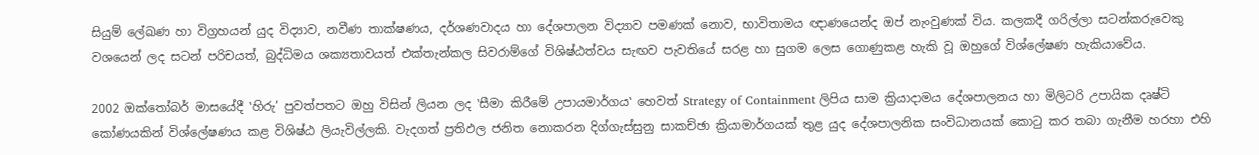සියුම් ලේඛණ හා විග්‍රහයන් යුද විද්‍යාව, නවීණ තාක්ෂණය, දර්ශණවාදය හා දේශපාලන විද්‍යාව පමණක් නොව, භාවිතාමය ඥාණයෙන්ද ඔප් නැංවුණක් විය. කලකදී ගරිල්ලා සටන්කරුවෙකු වශයෙන් ලද සටන් පරිචයත්, බුද්ධිමය ශක්‍යතාවයත් එක්තැන්කල සිවරාම්ගේ විශිෂ්ඨත්වය සැඟව පැවතියේ සරළ හා සුගම ලෙස ගොණුකළ හැකි වූ ඔහුගේ විශ්ලේෂණ හැකියාවේය.

2002 ඔක්තෝබර් මාසයේදී ‛හිරු’ පුවත්පතට ඔහු විසින් ලියන ලද ‛සීමා කිරීමේ උපායමාර්ගය‛ හෙවත් Strategy of Containment ලිපිය සාම ක්‍රියාදාමය දේශපාලනය හා මිලිටරි උපායික දෘෂ්ටි කෝණයකින් විශ්ලේෂණය කළ විශිෂ්ඨ ලියැවිල්ලකි. වැදගත් ප්‍රතිඵල ජනිත නොකරන දිග්ගැස්සුනු සාකච්ඡා ක්‍රියාමාර්ගයක් තුළ යුද දේශපාලනික සංවිධානයක් කොටු කර තබා ගැනීම හරහා එහි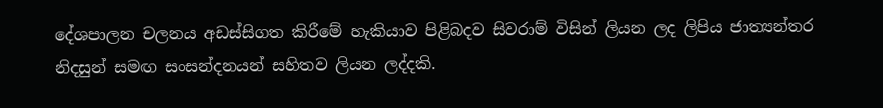දේශපාලන චලනය අඩස්සිගත කිරීමේ හැකියාව පිළිබදව සිවරාම් විසින් ලියන ලද ලිපිය ජාත්‍යන්තර නිදසුන් සමඟ සංසන්දනයන් සහිතව ලියන ලද්දකි.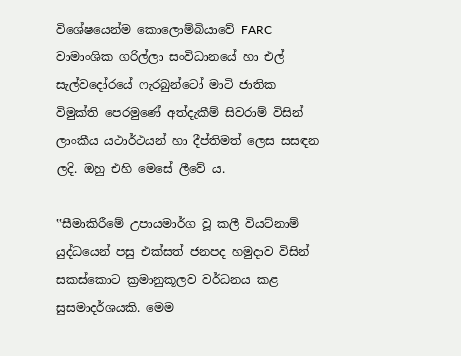විශේෂයෙන්ම කොලොම්බියාවේ FARC වාමාංශික ගරිල්ලා සංවිධානයේ හා එල් සැල්වදෝරයේ ෆැරබුන්ටෝ මාටි ජාතික විමුක්ති පෙරමුණේ අත්දැකීම් සිවරාම් විසින් ලාංකීය යථාර්ථයන් හා දීප්තිමත් ලෙස සසඳන ලදි. ඔහු එහි මෙසේ ලීවේ ය.

‛‛සීමාකිරීමේ උපායමාර්ග වූ කලී වියට්නාම් යුද්ධයෙන් පසු එක්සත් ජනපද හමුදාව විසින් සකස්කොට ක්‍රමානුකූලව වර්ධනය කළ සුසමාදර්ශයකි. මෙම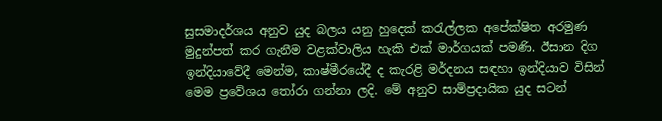සුසමාදර්ශය අනුව යුද බලය යනු හුදෙක් කරැල්ලක අපේක්ෂිත අරමුණ මුදුන්පත් කර ගැනීම වළක්වාලිය හැකි එක් මාර්ගයක් පමණි. ඊසාන දිග ඉන්දියාවේදී මෙන්ම, කාෂ්මීරයේදී ද කැරළි මර්දනය සඳහා ඉන්දියාව විසින් මෙම ප්‍රවේශය තෝරා ගන්නා ලදි. මේ අනුව සාම්ප්‍රදායික යුද සටන්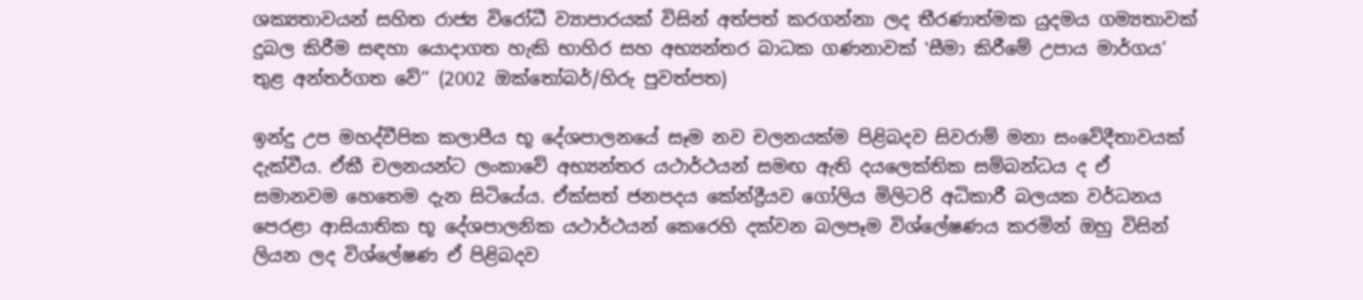ශක්‍යතාවයන් සහිත රාජ්‍ය විරෝධී ව්‍යාපාරයක් විසින් අත්පත් කරගන්නා ලද තීරණාත්මක යුදමය ගම්‍යතාවක් දුබල කිරීම සඳහා යොදාගත හැකි භාහිර සහ අභ්‍යන්තර බාධක ගණනාවක් ‛සීමා කිරීමේ උපාය මාර්ගය’ තුළ අන්තර්ගත වේ’’ (2002 ඔක්තෝබර්/හිරු පුවත්පත)

ඉන්දු උප මහද්වීපික කලාපීය භූ දේශපාලනයේ සෑම නව චලනයක්ම පිළිබදව සිවරාම් මනා සංවේදීතාවයක් දැක්වීය. ඒකී චලනයන්ට ලංකාවේ අභ්‍යන්තර යථාර්ථයන් සමඟ ඇති දයලෙක්තික සම්බන්ධය ද ඒ සමානවම හෙතෙම දැන සිටියේය. ඒක්සත් ජනපදය කේන්ද්‍රීයව ගෝලිය මිලිටරි අධිකාරී බලයක වර්ධනය පෙරළා ආසියාතික භූ දේශපාලනික යථාර්ථයන් කෙරෙහි දක්වන බලපෑම විශ්ලේෂණය කරමින් ඔහු විසින් ලියන ලද විශ්ලේෂණ ඒ පිළිබදව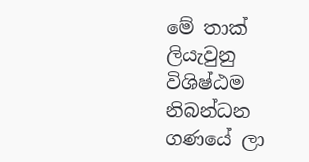මේ තාක් ලියැවුනු විශිෂ්ඨම නිබන්ධන ගණයේ ලා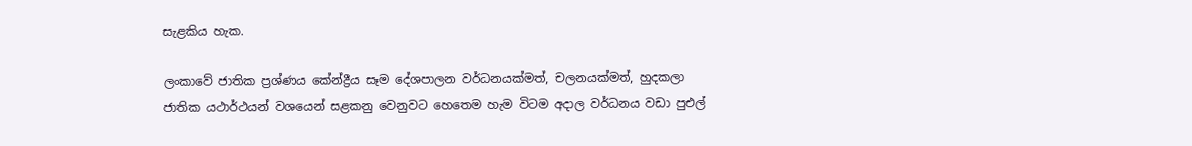සැළකිය හැක.

ලංකාවේ ජාතික ප්‍රශ්ණය කේන්ද්‍රීය සෑම දේශපාලන වර්ධනයක්මත්, චලනයක්මත්, හුදකලා ජාතික යථාර්ථයන් වශයෙන් සළකනු වෙනුවට හෙතෙම හැම විටම අදාල වර්ධනය වඩා පුඑල්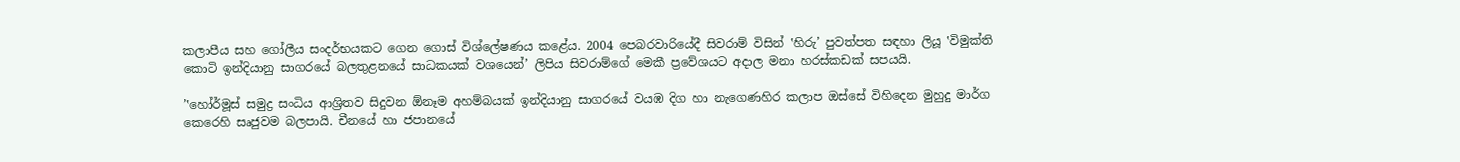කලාපීය සහ ගෝලීය සංදර්භයකට ගෙන ගොස් විශ්ලේෂණය කළේය. 2004 පෙබරවාරියේදී සිවරාම් විසින් ‛හිරු’ පුවත්පත සඳහා ලියූ ‛විමුක්ති කොටි ඉන්දියානු සාගරයේ බලතුළනයේ සාධකයක් වශයෙන්’ ලිපිය සිවරාම්ගේ මෙකී ප්‍රවේශයට අදාල මනා හරස්කඩක් සපයයි.

’‛හෝර්මූස් සමුද්‍ර සංධිය ආශ්‍රිතව සිදුවන ඕනෑම අහම්බයක් ඉන්දියානු සාගරයේ වයඹ දිග හා නැගෙණහිර කලාප ඔස්සේ විහිදෙන මුහුදු මාර්ග කෙරෙහි සෘජුවම බලපායි. චීනයේ හා ජපානයේ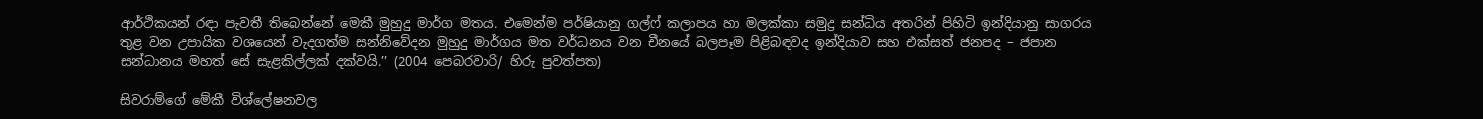ආර්ථිකයන් රඳා පැවතී තිබෙන්නේ මෙකී මුහුදු මාර්ග මතය. එමෙන්ම පර්ෂියානු ගල්ෆ් කලාපය හා මලක්කා සමුද්‍ර සන්ධිය අතරින් පිහිටි ඉන්දියානු සාගරය තුළ වන උපායික වශයෙන් වැදගත්ම සන්නිවේදන මුහුදු මාර්ගය මත වර්ධනය වන චීනයේ බලපෑම පිළිබඳවද ඉන්දියාව සහ එක්සත් ජනපද – ජපාන සන්ධානය මහත් සේ සැළකිල්ලක් දක්වයි.’’ (2004 පෙබරවාරි/ හිරු පුවත්පත)

සිවරාම්ගේ මේකී විශ්ලේෂනවල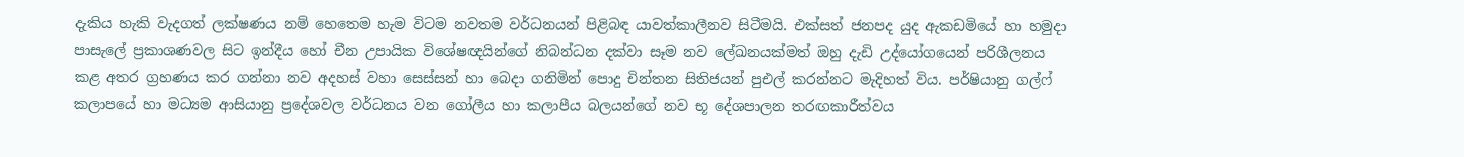දැකිය හැකි වැදගත් ලක්ෂණය නම් හෙතෙම හැම විටම නවතම වර්ධනයන් පිළිබඳ යාවත්කාලීනව සිටීමයි. එක්සත් ජනපද යුද ඇකඩමියේ හා හමුදා පාසැලේ ප්‍රකාශණවල සිට ඉන්දීය හෝ චීන උපායික විශේෂඥයින්ගේ නිබන්ධන දක්වා සෑම නව ලේඛනයක්මත් ඔහු දැඩි උද්යෝගයෙන් පරිශීලනය කළ අතර ග්‍රහණය කර ගන්නා නව අදහස් වහා සෙස්සන් හා බෙදා ගනිමින් පොදු චින්තන සිතිජයන් පුඑල් කරන්නට මැදිහත් විය. පර්ෂියානු ගල්ෆ් කලාපයේ හා මධ්‍යම ආසියානු ප්‍රදේශවල වර්ධනය වන ගෝලීය හා කලාපීය බලයන්ගේ නව භූ දේශපාලන තරඟකාරීත්වය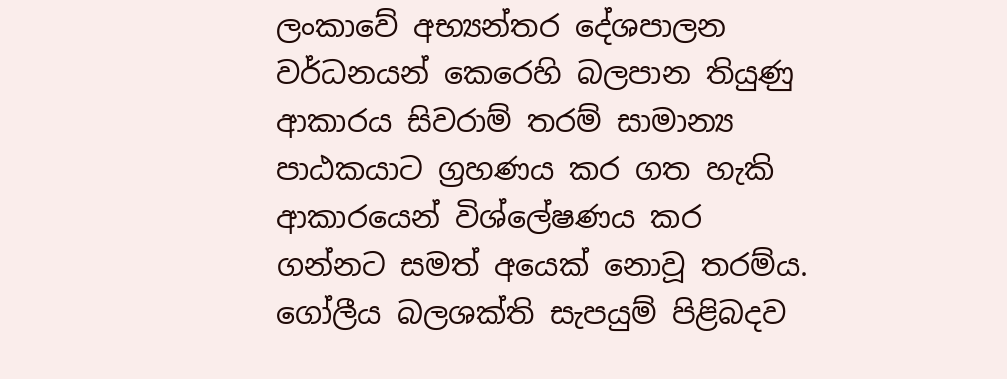ලංකාවේ අභ්‍යන්තර දේශපාලන වර්ධනයන් කෙරෙහි බලපාන තියුණු ආකාරය සිවරාම් තරම් සාමාන්‍ය පාඨකයාට ග්‍රහණය කර ගත හැකි ආකාරයෙන් විශ්ලේෂණය කර ගන්නට සමත් අයෙක් නොවූ තරම්ය. ගෝලීය බලශක්ති සැපයුම් පිළිබදව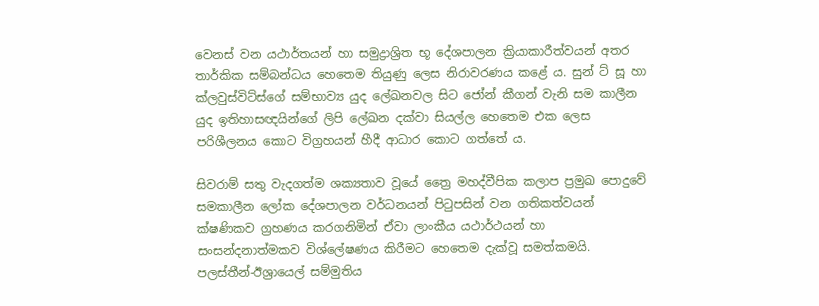වෙනස් වන යථාර්තයන් හා සමුද්‍රාශ්‍රිත භූ දේශපාලන ක්‍රියාකාරීත්වයන් අතර තාර්කික සම්බන්ධය හෙතෙම තියුණු ලෙස නිරාවරණය කළේ ය. සුන් ට් සූ හා ක්ලවුස්විට්ස්ගේ සම්භාව්‍ය යුද ලේඛනවල සිට ජෝන් කීගන් වැනි සම කාලීන යුද ඉතිහාසඥයින්ගේ ලිපි ලේඛන දක්වා සියල්ල හෙතෙම එක ලෙස පරිශීලනය කොට විග්‍රහයන් හීදී ආධාර කොට ගත්තේ ය.

සිවරාම් සතු වැදගත්ම ශක්‍යතාව වූයේ ත්‍රෛ මහද්වීපික කලාප ප්‍රමුඛ පොදුවේ සමකාලීන ලෝක දේශපාලන වර්ධනයන් පිටුපසින් වන ගතිකත්වයන් ක්ෂණිකව ග්‍රහණය කරගනිමින් ඒවා ලාංකීය යථාර්ථයන් හා සංසන්දනාත්මකව විශ්ලේෂණය කිරීමට හෙතෙම දැක්වූ සමත්කමයි. පලස්තීන්-ඊශ්‍රායෙල් සම්මුතිය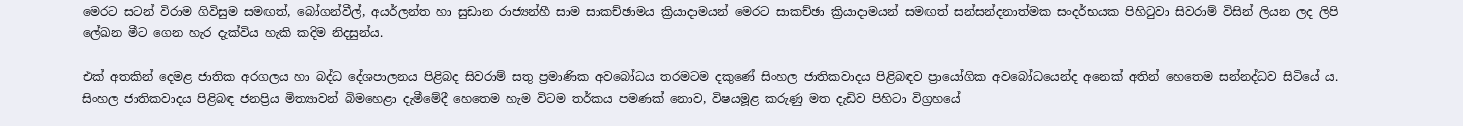මෙරට සටන් විරාම ගිවිසුම සමඟත්, බෝගන්වීල්, අයර්ලන්ත හා සුඩාන රාජ්‍යන්හී සාම සාකච්ඡාමය ක්‍රියාදාමයන් මෙරට සාකච්ඡා ක්‍රියාදාමයන් සමඟත් සන්සන්දනාත්මක සංදර්භයක පිහිටුවා සිවරාම් විසින් ලියන ලද ලිපි ලේඛන මීට ගෙන හැර දැක්විය හැකි කදිම නිදසුන්ය.

එක් අතකින් දෙමළ ජාතික අරගලය හා බද්ධ දේශපාලනය පිළිබද සිවරාම් සතු ප්‍රමාණික අවබෝධය තරමටම දකුණේ සිංහල ජාතිකවාදය පිළිබඳව ප්‍රායෝගික අවබෝධයෙන්ද අනෙක් අතින් හෙතෙම සන්නද්ධව සිටියේ ය. සිංහල ජාතිකවාදය පිළිබඳ ජනප්‍රිය මිත්‍යාවන් බිමහෙළා දැමීමේදී හෙතෙම හැම විටම තර්කය පමණක් නොව, විෂයමූළ කරුණු මත දැඩිව පිහිටා විග්‍රහයේ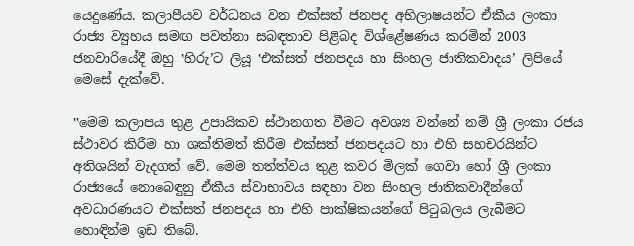යෙදුණේය. කලාපීයව වර්ධනය වන එක්සත් ජනපද අභිලාෂයන්ට ඒකීය ලංකා රාජ්‍ය ව්‍යුහය සමඟ පවත්නා සබඳතාව පිළිබද විශ්ළේෂණය කරමින් 2003 ජනවාරියේදී ඔහු ‛හිරු’ට ලියූ ‛එක්සත් ජනපදය හා සිංහල ජාතිකවාදය’ ලිපියේ මෙසේ දැක්වේ.

‛‛මෙම කලාපය තුළ උපායිකව ස්ථානගත වීමට අවශ්‍ය වන්නේ නම් ශ්‍රී ලංකා රජය ස්ථාවර කිරීම හා ශක්තිමත් කිරීම එක්සත් ජනපදයට හා එහි සහචරයින්ට අතිශයින් වැදගත් වේ. මෙම තත්ත්වය තුළ කවර මිලක් ගෙවා හෝ ශ්‍රී ලංකා රාජ්‍යයේ නොබෙඳුනු ඒකීය ස්වාභාවය සඳහා වන සිංහල ජාතිකවාදීන්ගේ අවධාරණයට එක්සත් ජනපදය හා එහි පාක්ෂිකයන්ගේ පිටුබලය ලැබීමට හොඳින්ම ඉඩ තිබේ.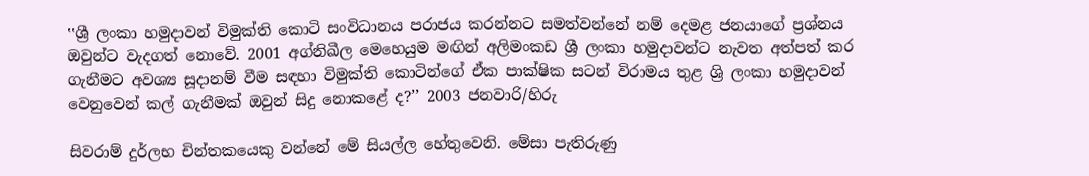‛‛ශ්‍රී ලංකා හමුදාවන් විමුක්ති කොටි සංවිධානය පරාජය කරන්නට සමත්වන්නේ නම් දෙමළ ජනයාගේ ප්‍රශ්නය ඔවුන්ට වැදගත් නොවේ. 2001 අග්නිඛීල මෙහෙයුම මඟින් අලිමංකඩ ශ්‍රී ලංකා හමුදාවන්ට නැවත අත්පත් කර ගැනීමට අවශ්‍ය සූදානම් වීම සඳහා විමුක්ති කොටින්ගේ ඒක පාක්ෂික සටන් විරාමය තුළ ශ්‍රි ලංකා හමුදාවන් වෙනුවෙන් කල් ගැනීමක් ඔවුන් සිදු නොකළේ ද?’’ 2003 ජනවාරි/හිරු

සිවරාම් දුර්ලභ චින්තකයෙකු වන්නේ මේ සියල්ල හේතුවෙනි. මේසා පැතිරුණු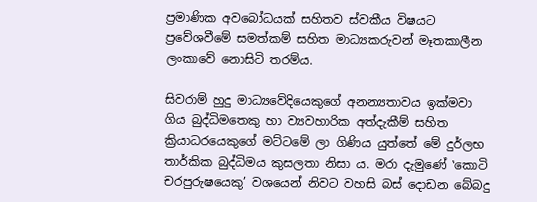ප්‍රමාණික අවබෝධයක් සහිතව ස්වකීය විෂයට ප්‍රවේශවීමේ සමත්කම් සහිත මාධ්‍යකරුවන් මෑතකාලීන ලංකාවේ නොසිටි තරම්ය.

සිවරාම් හුදු මාධ්‍යවේදියෙකුගේ අනන්‍යතාවය ඉක්මවා ගිය බුද්ධිමතෙකු හා ව්‍යවහාරික අත්දැකීම් සහිත ක්‍රියාධරයෙකුගේ මට්ටමේ ලා ගිණිය යුත්තේ මේ දුර්ලභ තාර්කික බුද්ධිමය කුසලතා නිසා ය. මරා දැමුණේ ‛කොටි චරපුරුෂයෙකු’ වශයෙන් නිවට වහසි බස් දොඩන බේබදු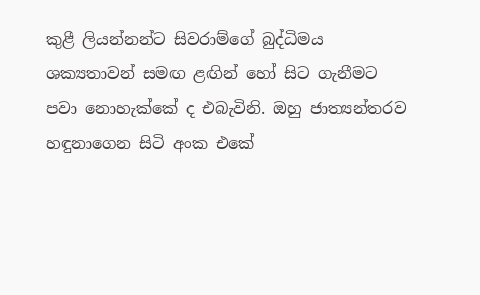කුළී ලියන්නන්ට සිවරාම්ගේ බුද්ධිමය ශක්‍යතාවන් සමඟ ළඟින් හෝ සිට ගැනීමට පවා නොහැක්කේ ද එබැවිනි. ඔහු ජාත්‍යන්තරව හඳුනාගෙන සිටි අංක එකේ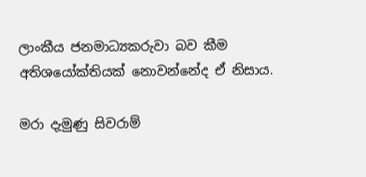ලාංකීය ජනමාධ්‍යකරුවා බව කීම අතිශයෝක්තියක් නොවන්නේද ඒ නිසාය.

මරා දැමුණු සිවරාම්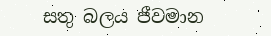සතු බලය ජීවමාන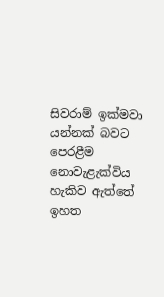සිවරාම් ඉක්මවා යන්නක් බවට පෙරළීම නොවැළැක්විය හැකිව ඇත්තේ ඉහත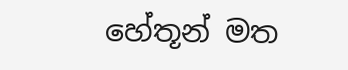හේතූන් මත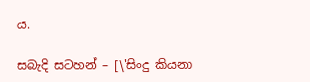ය.

සබැදි සටහන් – [\'සිංදු කියනා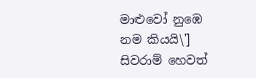මාළුවෝ නුඹෙ නම කියයි\'] සිවරාම් හෙවත්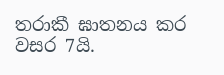තරාකී ඝාතනය කර වසර 7යි.